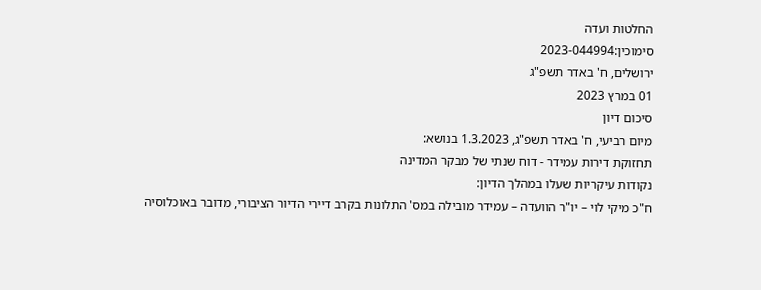החלטות ועדה
סימוכין:2023-044994
ירושלים, ח' באדר תשפ"ג
01 במרץ 2023
סיכום דיון
מיום רביעי, ח' באדר תשפ"ג, 1.3.2023 בנושא:
תחזוקת דירות עמידר - דוח שנתי של מבקר המדינה
נקודות עיקריות שעלו במהלך הדיון:
ח"כ מיקי לוי – יו"ר הוועדה – עמידר מובילה במס' התלונות בקרב דיירי הדיור הציבורי, מדובר באוכלוסיה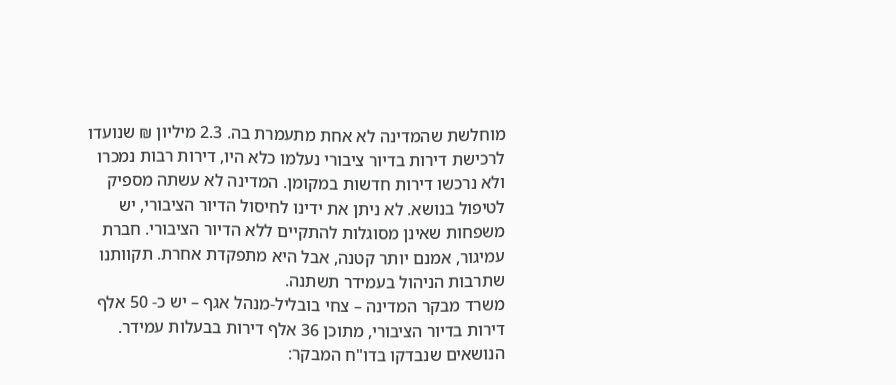מוחלשת שהמדינה לא אחת מתעמרת בה. 2.3 מיליון ₪ שנועדו לרכישת דירות בדיור ציבורי נעלמו כלא היו, דירות רבות נמכרו ולא נרכשו דירות חדשות במקומן. המדינה לא עשתה מספיק לטיפול בנושא. לא ניתן את ידינו לחיסול הדיור הציבורי, יש משפחות שאינן מסוגלות להתקיים ללא הדיור הציבורי. חברת עמיגור, אמנם יותר קטנה, אבל היא מתפקדת אחרת. תקוותנו שתרבות הניהול בעמידר תשתנה.
משרד מבקר המדינה – צחי בובליל-מנהל אגף – יש כ- 50 אלף דירות בדיור הציבורי, מתוכן 36 אלף דירות בבעלות עמידר.
הנושאים שנבדקו בדו"ח המבקר: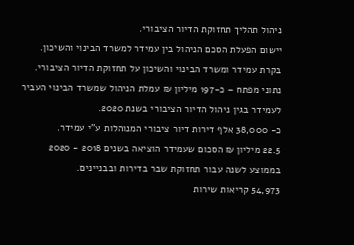ניהול תהליך תחזוקת הדיור הציבורי.
יישום הפעלת הסכם הניהול בין עמידר למשרד הבינוי והשיכון.
בקרת עמידר ומשרד הבינוי והשיכון על תחזוקת הדיור הציבורי.
נתוני מפתח – כ-197 מיליון ₪ עמלת הניהול שמשרד הבינוי העביר לעמידר בגין ניהול הדיור הציבורי בשנת 2020.
כ- 38,000 אלף דירות דיור ציבורי המנוהלות ע"י עמידר.
22.5 מיליון ₪ הסכום שעמידר הוציאה בשנים 2018 - 2020 בממוצע לשנה עבור תחזוקת שבר בדירות ובבניינים.
54,973 קריאות שירות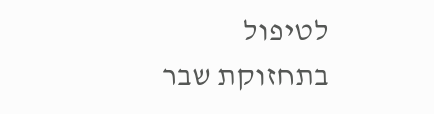לטיפול בתחזוקת שבר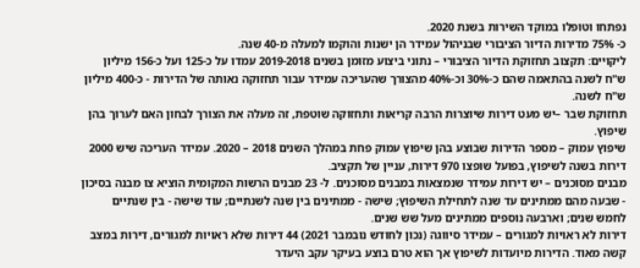נפתחו וטופלו במוקד השירות בשנת 2020.
כ- 75% מדירות הדיור הציבורי שבניהול עמידר הן ישנות והוקמו למעלה מ-40 שנה.
ליקויים: תקצוב תחזוקת הדיור הציבורי – נתוני ביצוע מזומן בשנים 2019-2018 עמדו על כ-125 ועל כ-156 מיליון ש"ח לשנה בהתאמה שהם כ-30% וכ-40% מהצורך שהעריכה עמידר עבור תחזוקה נאותה של הדירות - כ-400 מיליון ש"ח לשנה.
תחזוקת שבר –יש מעט דירות שיוצרות הרבה קריאות ותחזוקה שוטפת, זה מעלה את הצורך לבחון האם לערוך בהן שיפוץ.
שיפוץ עמוק – מספר הדירות שבוצע בהן שיפוץ עמוק פחת במהלך השנים 2018 – 2020. עמידר העריכה שיש 2000 דירות בשנה לשיפוץ, בפועל שופצו 970 דירות, עניין של תקציב.
מבנים מסוכנים – יש דירות עמידר שנמצאות במבנים מסוכנים. ל- 23 מבנים הרשות המקומית הוציא צו מבנה בסיכון - שבעה מהם ממתינים עד שנה לתחילת השיפוץ; שישה - ממתינים בין שנה לשנתיים; עוד שישה - בין שנתיים לחמש שנים; וארבעה נוספים ממתינים מעל שש שנים.
דירות לא ראויות למגורים – עמידר סיווגה (נכון לחודש נובמבר 2021) 44 דירות שלא ראויות למגורים, דירות במצב קשה מאוד. הדירות מיועדות לשיפוץ אך הוא טרם בוצע בעיקר עקב היעדר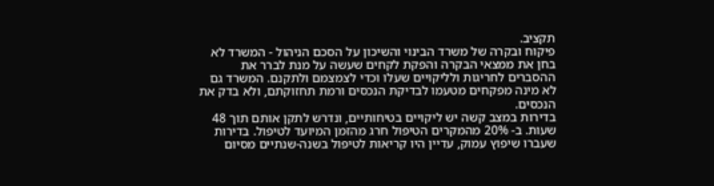תקציב.
פיקוח ובקרה של משרד הבינוי והשיכון על הסכם הניהול - המשרד לא בחן את ממצאי הבקרה והפקת לקחים שעשה על מנת לברר את ההסברים לחריגות ולליקויים שעלו וכדי לצמצמם ולתקנם. המשרד גם לא מינה מפקחים מטעמו לבדיקת הנכסים ורמת תחזוקתם, ולא בדק את הנכסים.
בדירות במצב קשה יש ליקויים בטיחותיים, ונדרש לתקן אותם תוך 48 שעות. ב- 20% מהמקרים הטיפול חרג מהזמן המיועד לטיפול. בדירות שעברו שיפוץ עמוק, עדיין היו קריאות לטיפול בשנה-שנתיים מסיום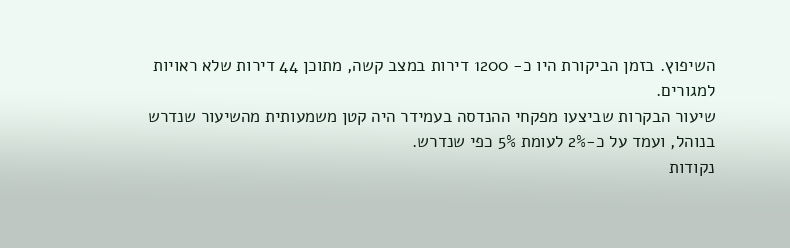השיפוץ. בזמן הביקורת היו כ- 1200 דירות במצב קשה, מתוכן 44 דירות שלא ראויות למגורים.
שיעור הבקרות שביצעו מפקחי ההנדסה בעמידר היה קטן משמעותית מהשיעור שנדרש בנוהל, ועמד על כ-2% לעומת 5% כפי שנדרש.
נקודות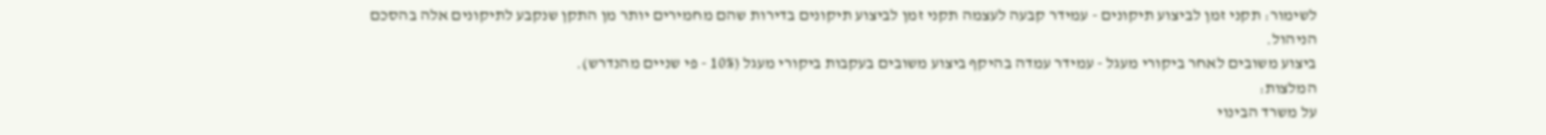לשימור: תקני זמן לביצוע תיקונים - עמידר קבעה לעצמה תקני זמן לביצוע תיקונים בדירות שהם מחמירים יותר מן התקן שנקבע לתיקונים אלה בהסכם הניהול.
ביצוע משובים לאחר ביקורי מעגל - עמידר עמדה בהיקף ביצוע משובים בעקבות ביקורי מעגל (10% - פי שניים מהנדרש).
המלצות:
על משרד הבינוי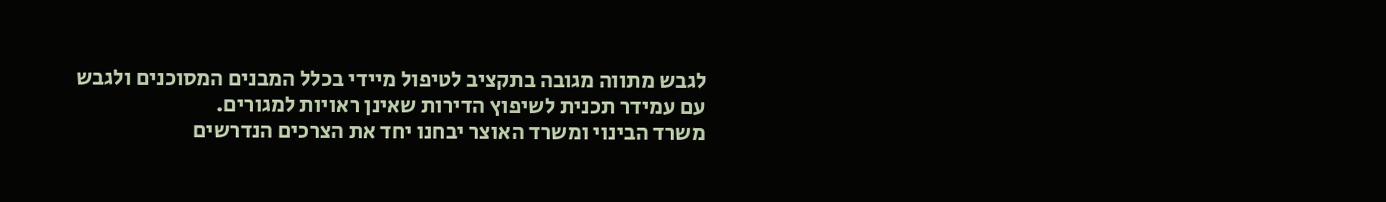לגבש מתווה מגובה בתקציב לטיפול מיידי בכלל המבנים המסוכנים ולגבש עם עמידר תכנית לשיפוץ הדירות שאינן ראויות למגורים.
משרד הבינוי ומשרד האוצר יבחנו יחד את הצרכים הנדרשים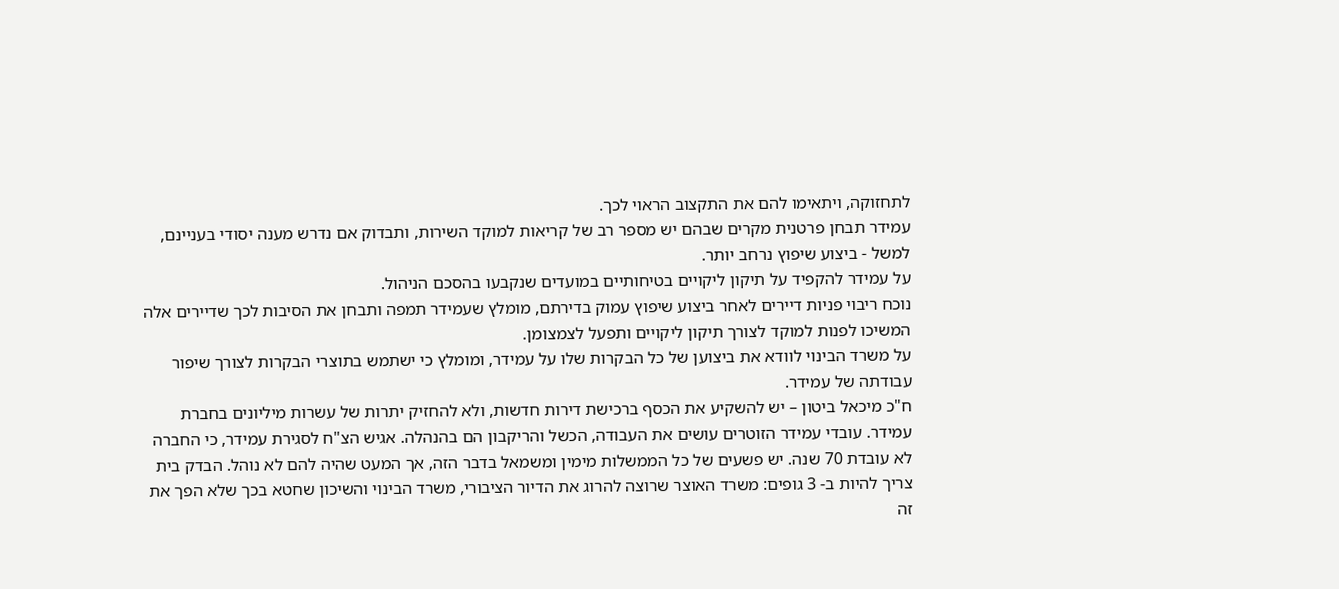לתחזוקה, ויתאימו להם את התקצוב הראוי לכך.
עמידר תבחן פרטנית מקרים שבהם יש מספר רב של קריאות למוקד השירות, ותבדוק אם נדרש מענה יסודי בעניינם, למשל - ביצוע שיפוץ נרחב יותר.
על עמידר להקפיד על תיקון ליקויים בטיחותיים במועדים שנקבעו בהסכם הניהול.
נוכח ריבוי פניות דיירים לאחר ביצוע שיפוץ עמוק בדירתם, מומלץ שעמידר תמפה ותבחן את הסיבות לכך שדיירים אלה המשיכו לפנות למוקד לצורך תיקון ליקויים ותפעל לצמצומן.
על משרד הבינוי לוודא את ביצוען של כל הבקרות שלו על עמידר, ומומלץ כי ישתמש בתוצרי הבקרות לצורך שיפור עבודתה של עמידר.
ח"כ מיכאל ביטון – יש להשקיע את הכסף ברכישת דירות חדשות, ולא להחזיק יתרות של עשרות מיליונים בחברת עמידר. עובדי עמידר הזוטרים עושים את העבודה, הכשל והריקבון הם בהנהלה. אגיש הצ"ח לסגירת עמידר, כי החברה לא עובדת 70 שנה. יש פשעים של כל הממשלות מימין ומשמאל בדבר הזה, אך המעט שהיה להם לא נוהל. הבדק בית צריך להיות ב- 3 גופים: משרד האוצר שרוצה להרוג את הדיור הציבורי, משרד הבינוי והשיכון שחטא בכך שלא הפך את זה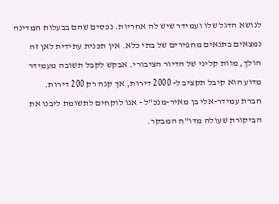לנושא הדגל שלו ועמידר שיש לה אחריות. נכסים שהם בבעלות המדינה נמצאים בתנאים מחפירים של בתי כלא. אין תכנית עתידית לאן זה הולך, מוות קליני של הדיור הציבורי. אבקש לקבל תשובה מעמידר מדוע הוא קיבל תקציב ל- 2000 דירות, אך קנה רק 200 דירות.
חברת עמידר-אלי בן מאיר-מנכ"ל - אנו לוקחים לתשומת ליבנו את הביקורת שעולה מדו"ח המבקר.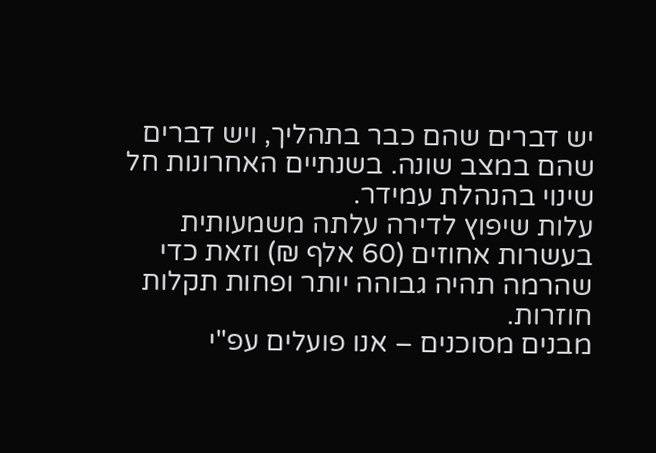יש דברים שהם כבר בתהליך, ויש דברים שהם במצב שונה. בשנתיים האחרונות חל שינוי בהנהלת עמידר.
עלות שיפוץ לדירה עלתה משמעותית בעשרות אחוזים (60 אלף ₪) וזאת כדי שהרמה תהיה גבוהה יותר ופחות תקלות חוזרות.
מבנים מסוכנים – אנו פועלים עפ"י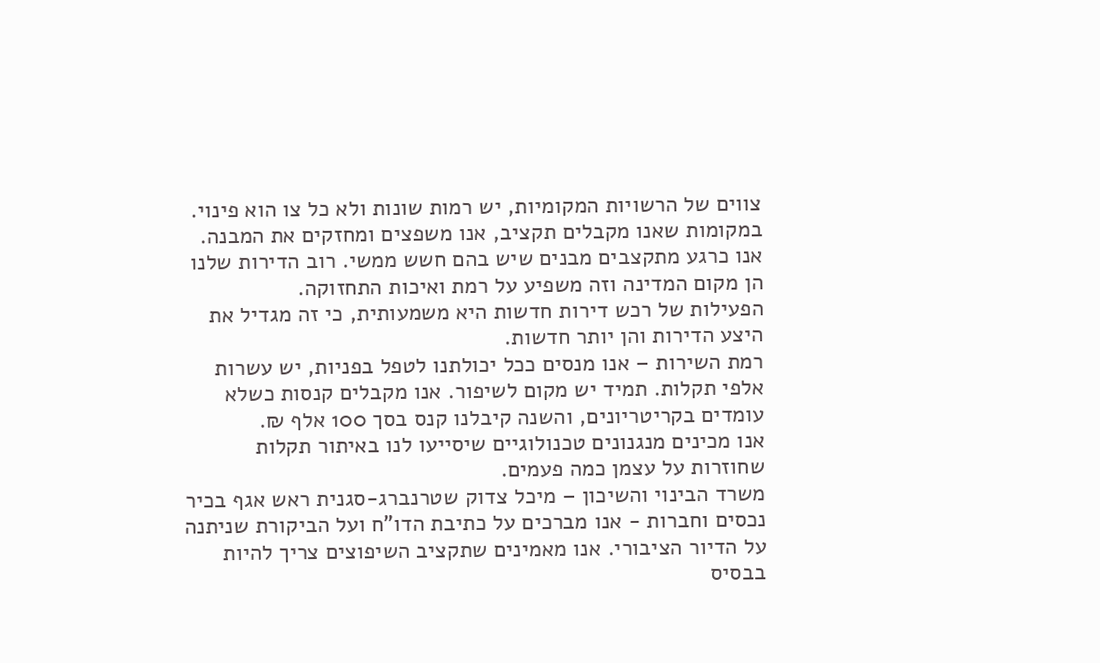צווים של הרשויות המקומיות, יש רמות שונות ולא כל צו הוא פינוי. במקומות שאנו מקבלים תקציב, אנו משפצים ומחזקים את המבנה. אנו כרגע מתקצבים מבנים שיש בהם חשש ממשי. רוב הדירות שלנו הן מקום המדינה וזה משפיע על רמת ואיכות התחזוקה.
הפעילות של רכש דירות חדשות היא משמעותית, כי זה מגדיל את היצע הדירות והן יותר חדשות.
רמת השירות – אנו מנסים ככל יכולתנו לטפל בפניות, יש עשרות אלפי תקלות. תמיד יש מקום לשיפור. אנו מקבלים קנסות כשלא עומדים בקריטריונים, והשנה קיבלנו קנס בסך 100 אלף ₪.
אנו מכינים מנגנונים טכנולוגיים שיסייעו לנו באיתור תקלות שחוזרות על עצמן כמה פעמים.
משרד הבינוי והשיכון – מיכל צדוק שטרנברג-סגנית ראש אגף בכיר נכסים וחברות - אנו מברכים על כתיבת הדו"ח ועל הביקורת שניתנה על הדיור הציבורי. אנו מאמינים שתקציב השיפוצים צריך להיות בבסיס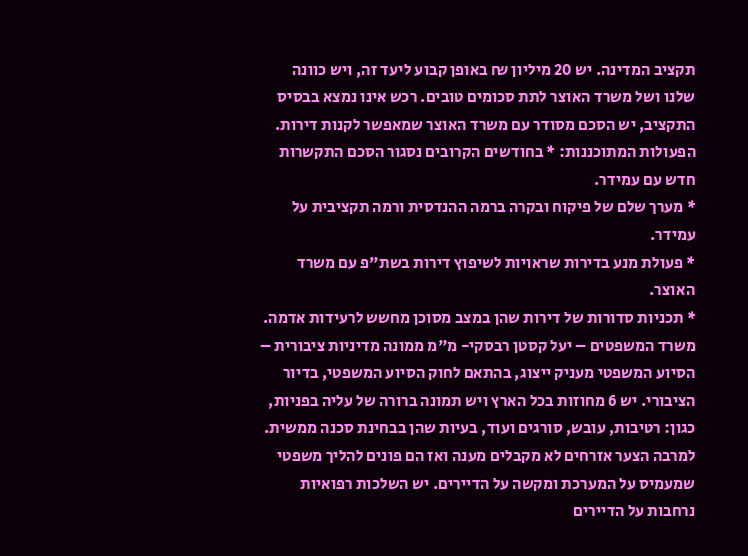תקציב המדינה. יש 20 מיליון ₪ באופן קבוע ליעד זה, ויש כוונה שלנו ושל משרד האוצר לתת סכומים טובים. רכש אינו נמצא בבסיס התקציב, יש הסכם מסודר עם משרד האוצר שמאפשר לקנות דירות.
הפעולות המתוכננות: * בחודשים הקרובים נסגור הסכם התקשרות חדש עם עמידר.
* מערך שלם של פיקוח ובקרה ברמה ההנדסית ורמה תקציבית על עמידר.
* פעולת מנע בדירות שראויות לשיפוץ דירות בשת"פ עם משרד האוצר.
* תכניות סדורות של דירות שהן במצב מסוכן מחשש לרעידות אדמה.
משרד המשפטים – יעל קסטן רבסקי- מ"מ ממונה מדיניות ציבורית – הסיוע המשפטי מעניק ייצוג, בהתאם לחוק הסיוע המשפטי, בדיור הציבורי. יש 6 מחוזות בכל הארץ ויש תמונה ברורה של עליה בפניות, כגון: רטיבות, עובש, סורגים ועוד, בעיות שהן בבחינת סכנה ממשית. למרבה הצער אזרחים לא מקבלים מענה ואז הם פונים להליך משפטי שמעמיס על המערכת ומקשה על הדיירים. יש השלכות רפואיות נרחבות על הדיירים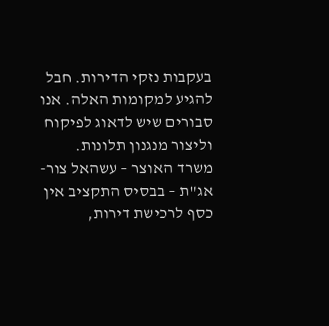בעקבות נזקי הדירות. חבל להגיע למקומות האלה. אנו סבורים שיש לדאוג לפיקוח וליצור מנגנון תלונות.
משרד האוצר – עשהאל צור-אג"ת – בבסיס התקציב אין כסף לרכישת דירות,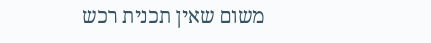משום שאין תכנית רכש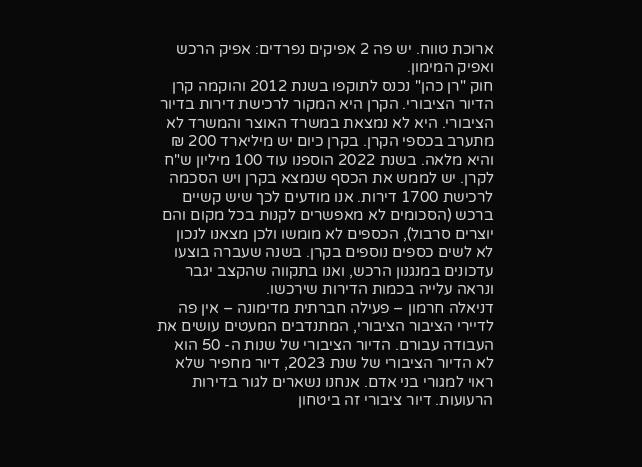ארוכת טווח. יש פה 2 אפיקים נפרדים: אפיק הרכש ואפיק המימון.
חוק "רן כהן" נכנס לתוקפו בשנת 2012 והוקמה קרן הדיור הציבורי. הקרן היא המקור לרכישת דירות בדיור הציבורי. היא לא נמצאת במשרד האוצר והמשרד לא מתערב בכספי הקרן. בקרן כיום יש מיליארד 200 ₪ והיא מלאה. בשנת 2022 הוספנו עוד 100 מיליון ש"ח לקרן. יש לממש את הכסף שנמצא בקרן ויש הסכמה לרכישת 1700 דירות. אנו מודעים לכך שיש קשיים ברכש (הסכומים לא מאפשרים לקנות בכל מקום והם יוצרים סרבול), הכספים לא מומשו ולכן מצאנו לנכון לא לשים כספים נוספים בקרן. בשנה שעברה בוצעו עדכונים במנגנון הרכש, ואנו בתקווה שהקצב יגבר ונראה עלייה בכמות הדירות שירכשו.
דניאלה חרמון – פעילה חברתית מדימונה – אין פה לדיירי הציבור הציבורי, המתנדבים המעטים עושים את העבודה עבורם. הדיור הציבורי של שנות ה- 50 הוא לא הדיור הציבורי של שנת 2023, דיור מחפיר שלא ראוי למגורי בני אדם. אנחנו נשארים לגור בדירות הרעועות. דיור ציבורי זה ביטחון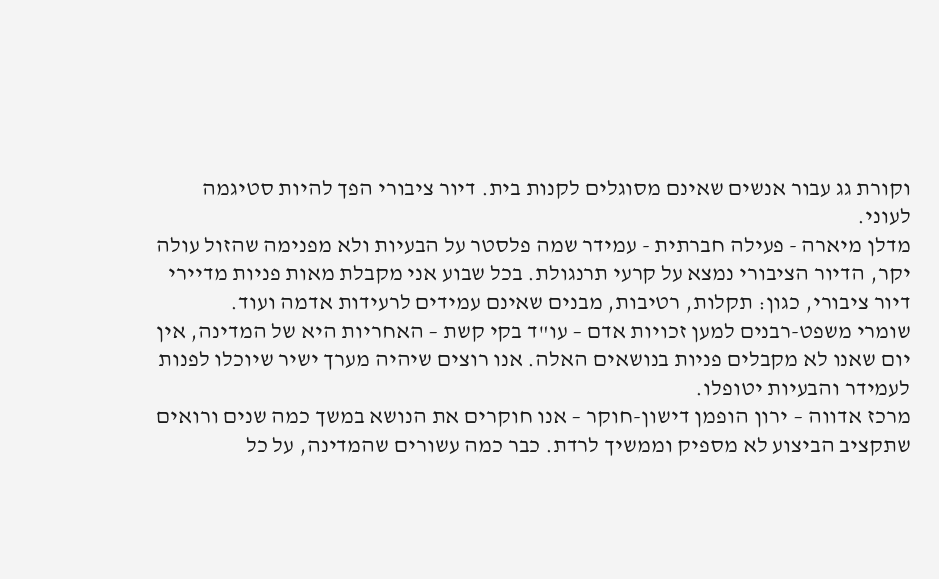וקורת גג עבור אנשים שאינם מסוגלים לקנות בית. דיור ציבורי הפך להיות סטיגמה לעוני.
מדלן מיארה - פעילה חברתית - עמידר שמה פלסטר על הבעיות ולא מפנימה שהזול עולה יקר, הדיור הציבורי נמצא על קרעי תרנגולת. בכל שבוע אני מקבלת מאות פניות מדיירי דיור ציבורי, כגון: תקלות, רטיבות, מבנים שאינם עמידים לרעידות אדמה ועוד.
שומרי משפט-רבנים למען זכויות אדם – עו"ד בקי קשת – האחריות היא של המדינה, אין יום שאנו לא מקבלים פניות בנושאים האלה. אנו רוצים שיהיה מערך ישיר שיוכלו לפנות לעמידר והבעיות יטופלו.
מרכז אדווה – ירון הופמן דישון-חוקר – אנו חוקרים את הנושא במשך כמה שנים ורואים שתקציב הביצוע לא מספיק וממשיך לרדת. כבר כמה עשורים שהמדינה, על כל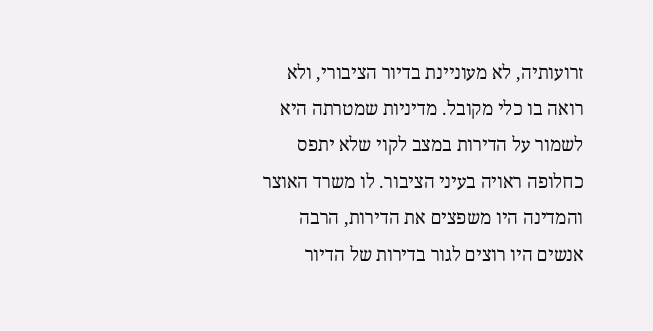זרועותיה, לא מעוניינת בדיור הציבורי, ולא רואה בו כלי מקובל. מדיניות שמטרתה היא לשמור על הדירות במצב לקוי שלא יתפס כחלופה ראויה בעיני הציבור. לו משרד האוצר והמדינה היו משפצים את הדירות, הרבה אנשים היו רוצים לגור בדירות של הדיור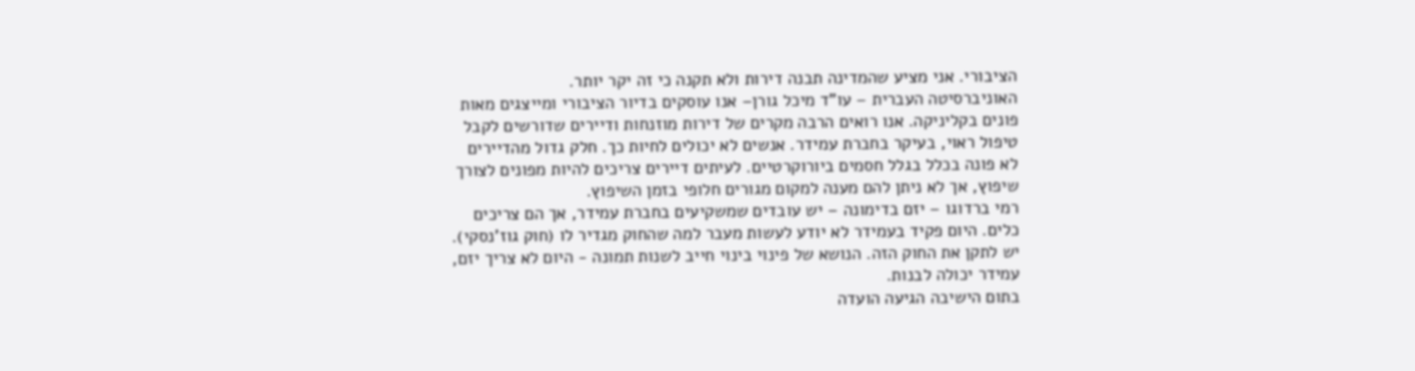הציבורי. אני מציע שהמדינה תבנה דירות ולא תקנה כי זה יקר יותר.
האוניברסיטה העברית – עו"ד מיכל גורן– אנו עוסקים בדיור הציבורי ומייצגים מאות פונים בקליניקה. אנו רואים הרבה מקרים של דירות מוזנחות ודיירים שדורשים לקבל טיפול ראוי, בעיקר בחברת עמידר. אנשים לא יכולים לחיות כך. חלק גדול מהדיירים לא פונה בכלל בגלל חסמים ביורוקרטיים. לעיתים דיירים צריכים להיות מפונים לצורך שיפוץ, אך לא ניתן להם מענה למקום מגורים חלופי בזמן השיפוץ.
רמי ברדוגו – יזם בדימונה – יש עובדים שמשקיעים בחברת עמידר, אך הם צריכים כלים. היום פקיד בעמידר לא יודע לעשות מעבר למה שהחוק מגדיר לו (חוק גוז'נסקי). יש לתקן את החוק הזה. הנושא של פינוי בינוי חייב לשנות תמונה - היום לא צריך יזם, עמידר יכולה לבנות.
בתום הישיבה הגיעה הועדה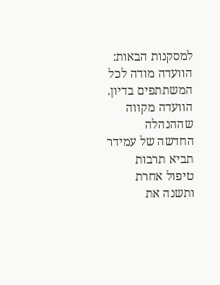למסקנות הבאות:
הוועדה מודה לכל המשתתפים בדיון.
הוועדה מקווה שההנהלה החדשה של עמידר תביא תרבות טיפול אחרת ותשנה את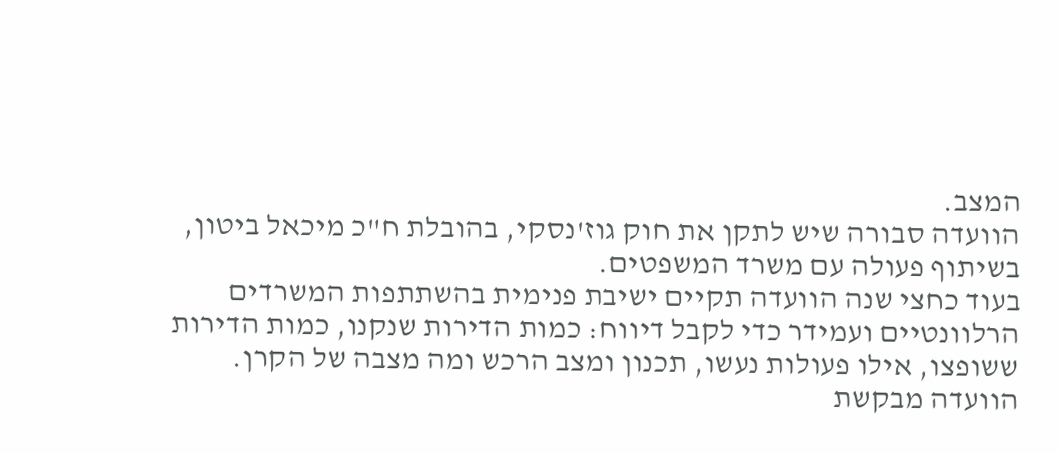המצב.
הוועדה סבורה שיש לתקן את חוק גוז'נסקי, בהובלת ח"כ מיכאל ביטון, בשיתוף פעולה עם משרד המשפטים.
בעוד כחצי שנה הוועדה תקיים ישיבת פנימית בהשתתפות המשרדים הרלוונטיים ועמידר כדי לקבל דיווח: כמות הדירות שנקנו, כמות הדירות ששופצו, אילו פעולות נעשו, תכנון ומצב הרכש ומה מצבה של הקרן.
הוועדה מבקשת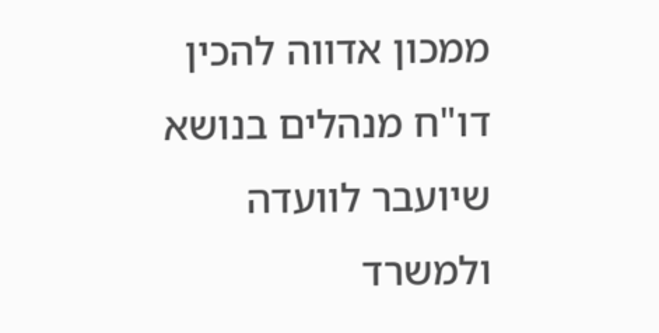ממכון אדווה להכין דו"ח מנהלים בנושא שיועבר לוועדה ולמשרד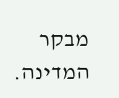מבקר המדינה.